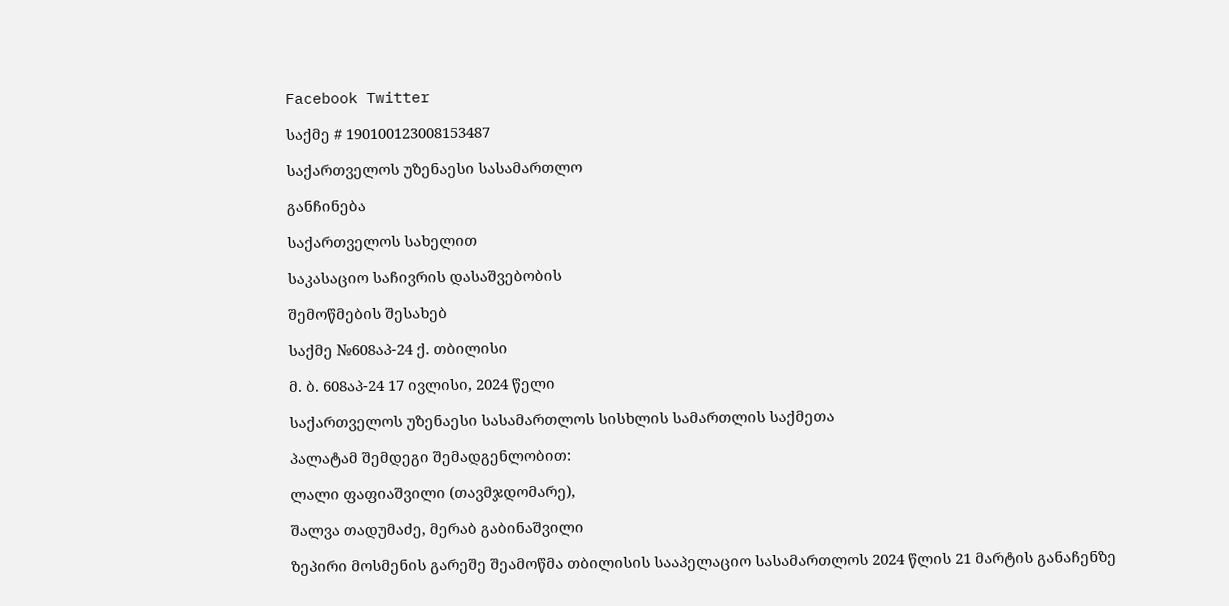Facebook Twitter

საქმე # 190100123008153487

საქართველოს უზენაესი სასამართლო

განჩინება

საქართველოს სახელით

საკასაციო საჩივრის დასაშვებობის

შემოწმების შესახებ

საქმე №608აპ-24 ქ. თბილისი

მ. ბ. 608აპ-24 17 ივლისი, 2024 წელი

საქართველოს უზენაესი სასამართლოს სისხლის სამართლის საქმეთა

პალატამ შემდეგი შემადგენლობით:

ლალი ფაფიაშვილი (თავმჯდომარე),

შალვა თადუმაძე, მერაბ გაბინაშვილი

ზეპირი მოსმენის გარეშე შეამოწმა თბილისის სააპელაციო სასამართლოს 2024 წლის 21 მარტის განაჩენზე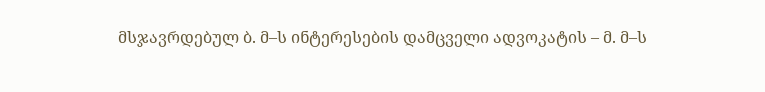მსჯავრდებულ ბ. მ–ს ინტერესების დამცველი ადვოკატის – მ. მ–ს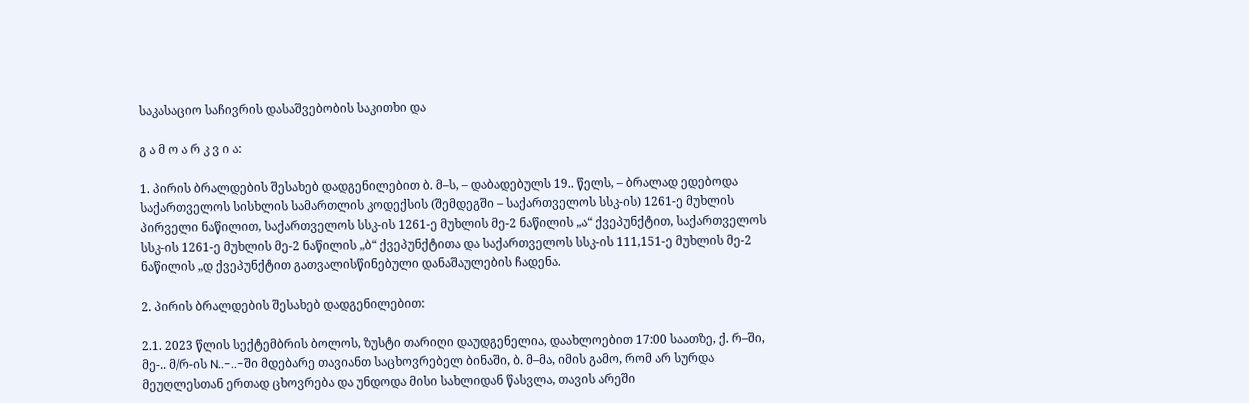საკასაციო საჩივრის დასაშვებობის საკითხი და

გ ა მ ო ა რ კ ვ ი ა:

1. პირის ბრალდების შესახებ დადგენილებით ბ. მ–ს, – დაბადებულს 19.. წელს, – ბრალად ედებოდა საქართველოს სისხლის სამართლის კოდექსის (შემდეგში – საქართველოს სსკ-ის) 1261-ე მუხლის პირველი ნაწილით, საქართველოს სსკ-ის 1261-ე მუხლის მე-2 ნაწილის „ა“ ქვეპუნქტით, საქართველოს სსკ-ის 1261-ე მუხლის მე-2 ნაწილის „ბ“ ქვეპუნქტითა და საქართველოს სსკ-ის 111,151-ე მუხლის მე-2 ნაწილის „დ ქვეპუნქტით გათვალისწინებული დანაშაულების ჩადენა.

2. პირის ბრალდების შესახებ დადგენილებით:

2.1. 2023 წლის სექტემბრის ბოლოს, ზუსტი თარიღი დაუდგენელია, დაახლოებით 17:00 საათზე, ქ. რ–ში, მე-.. მ/რ-ის N..-..-ში მდებარე თავიანთ საცხოვრებელ ბინაში, ბ. მ–მა, იმის გამო, რომ არ სურდა მეუღლესთან ერთად ცხოვრება და უნდოდა მისი სახლიდან წასვლა, თავის არეში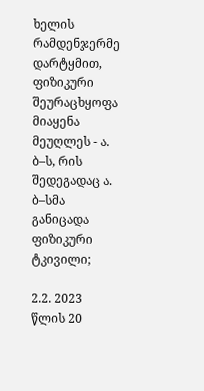ხელის რამდენჯერმე დარტყმით, ფიზიკური შეურაცხყოფა მიაყენა მეუღლეს - ა. ბ–ს, რის შედეგადაც ა. ბ–სმა განიცადა ფიზიკური ტკივილი;

2.2. 2023 წლის 20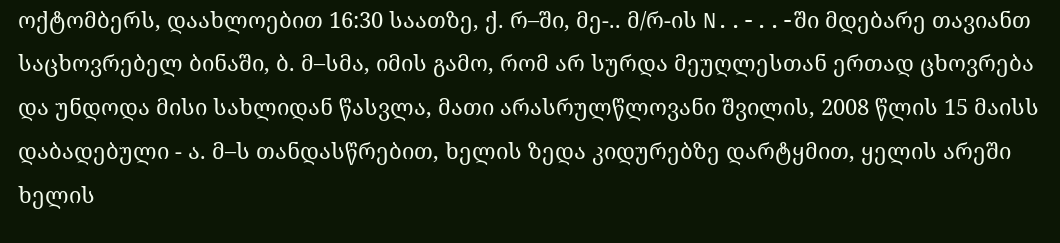ოქტომბერს, დაახლოებით 16:30 საათზე, ქ. რ–ში, მე-.. მ/რ-ის N..-..-ში მდებარე თავიანთ საცხოვრებელ ბინაში, ბ. მ–სმა, იმის გამო, რომ არ სურდა მეუღლესთან ერთად ცხოვრება და უნდოდა მისი სახლიდან წასვლა, მათი არასრულწლოვანი შვილის, 2008 წლის 15 მაისს დაბადებული - ა. მ–ს თანდასწრებით, ხელის ზედა კიდურებზე დარტყმით, ყელის არეში ხელის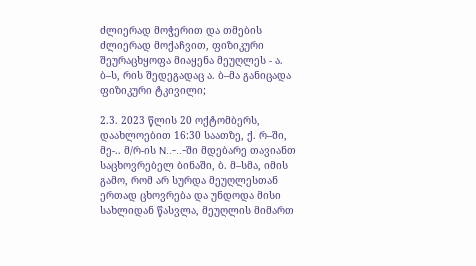ძლიერად მოჭერით და თმების ძლიერად მოქაჩვით, ფიზიკური შეურაცხყოფა მიაყენა მეუღლეს - ა. ბ–ს, რის შედეგადაც ა. ბ–მა განიცადა ფიზიკური ტკივილი;

2.3. 2023 წლის 20 ოქტომბერს, დაახლოებით 16:30 საათზე, ქ. რ–ში, მე-.. მ/რ-ის N..-..-ში მდებარე თავიანთ საცხოვრებელ ბინაში, ბ. მ–სმა, იმის გამო, რომ არ სურდა მეუღლესთან ერთად ცხოვრება და უნდოდა მისი სახლიდან წასვლა, მეუღლის მიმართ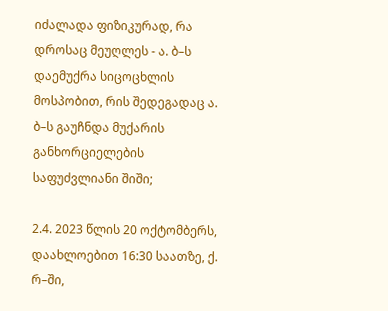იძალადა ფიზიკურად, რა დროსაც მეუღლეს - ა. ბ–ს დაემუქრა სიცოცხლის მოსპობით, რის შედეგადაც ა. ბ–ს გაუჩნდა მუქარის განხორციელების საფუძვლიანი შიში;

2.4. 2023 წლის 20 ოქტომბერს, დაახლოებით 16:30 საათზე, ქ. რ–ში,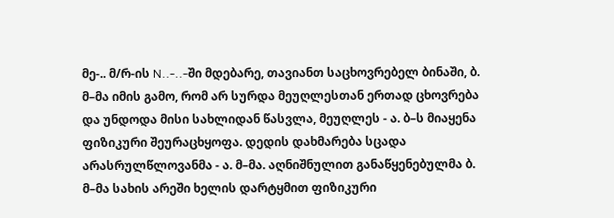მე-.. მ/რ-ის N..-..-ში მდებარე, თავიანთ საცხოვრებელ ბინაში, ბ. მ–მა იმის გამო, რომ არ სურდა მეუღლესთან ერთად ცხოვრება და უნდოდა მისი სახლიდან წასვლა, მეუღლეს - ა. ბ–ს მიაყენა ფიზიკური შეურაცხყოფა. დედის დახმარება სცადა არასრულწლოვანმა - ა. მ–მა. აღნიშნულით განაწყენებულმა ბ. მ–მა სახის არეში ხელის დარტყმით ფიზიკური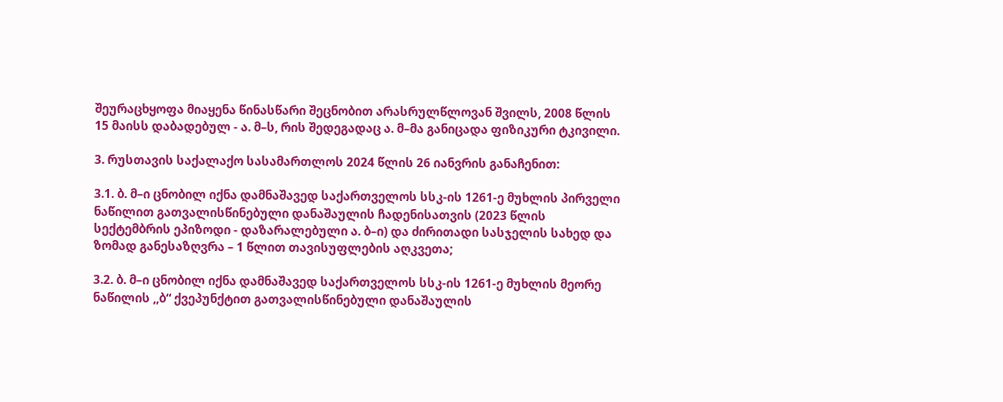შეურაცხყოფა მიაყენა წინასწარი შეცნობით არასრულწლოვან შვილს, 2008 წლის 15 მაისს დაბადებულ - ა. მ–ს, რის შედეგადაც ა. მ–მა განიცადა ფიზიკური ტკივილი.

3. რუსთავის საქალაქო სასამართლოს 2024 წლის 26 იანვრის განაჩენით:

3.1. ბ. მ–ი ცნობილ იქნა დამნაშავედ საქართველოს სსკ-ის 1261-ე მუხლის პირველი ნაწილით გათვალისწინებული დანაშაულის ჩადენისათვის (2023 წლის სექტემბრის ეპიზოდი - დაზარალებული ა. ბ–ი) და ძირითადი სასჯელის სახედ და ზომად განესაზღვრა – 1 წლით თავისუფლების აღკვეთა;

3.2. ბ. მ–ი ცნობილ იქნა დამნაშავედ საქართველოს სსკ-ის 1261-ე მუხლის მეორე ნაწილის ,,ბ“ ქვეპუნქტით გათვალისწინებული დანაშაულის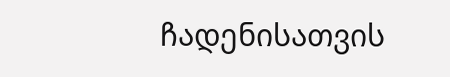ჩადენისათვის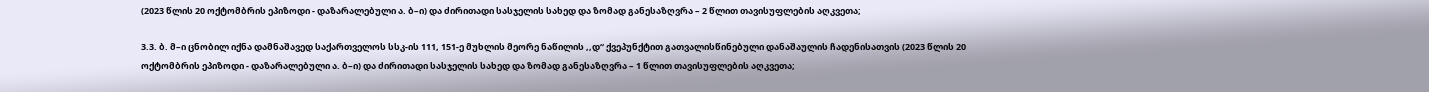(2023 წლის 20 ოქტომბრის ეპიზოდი - დაზარალებული ა. ბ–ი) და ძირითადი სასჯელის სახედ და ზომად განესაზღვრა – 2 წლით თავისუფლების აღკვეთა;

3.3. ბ. მ–ი ცნობილ იქნა დამნაშავედ საქართველოს სსკ-ის 111, 151-ე მუხლის მეორე ნაწილის ,,დ“ ქვეპუნქტით გათვალისწინებული დანაშაულის ჩადენისათვის (2023 წლის 20 ოქტომბრის ეპიზოდი - დაზარალებული ა. ბ–ი) და ძირითადი სასჯელის სახედ და ზომად განესაზღვრა – 1 წლით თავისუფლების აღკვეთა;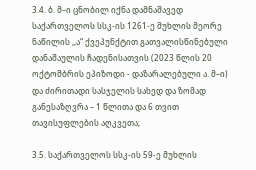3.4. ბ. მ–ი ცნობილ იქნა დამნაშავედ საქართველოს სსკ-ის 1261-ე მუხლის მეორე ნაწილის ,,ა“ ქვეპუნქტით გათვალისწინებული დანაშაულის ჩადენისათვის (2023 წლის 20 ოქტომბრის ეპიზოდი - დაზარალებული ა. მ–ი) და ძირითადი სასჯელის სახედ და ზომად განესაზღვრა – 1 წლითა და 6 თვით თავისუფლების აღკვეთა;

3.5. საქართველოს სსკ-ის 59-ე მუხლის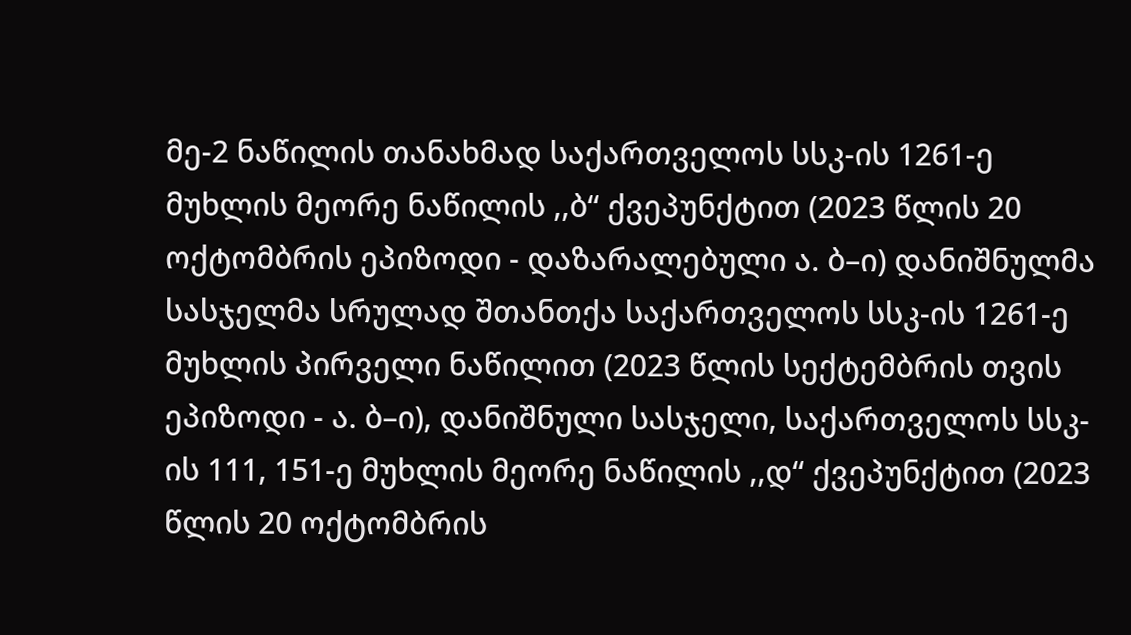მე-2 ნაწილის თანახმად საქართველოს სსკ-ის 1261-ე მუხლის მეორე ნაწილის ,,ბ“ ქვეპუნქტით (2023 წლის 20 ოქტომბრის ეპიზოდი - დაზარალებული ა. ბ–ი) დანიშნულმა სასჯელმა სრულად შთანთქა საქართველოს სსკ-ის 1261-ე მუხლის პირველი ნაწილით (2023 წლის სექტემბრის თვის ეპიზოდი - ა. ბ–ი), დანიშნული სასჯელი, საქართველოს სსკ-ის 111, 151-ე მუხლის მეორე ნაწილის ,,დ“ ქვეპუნქტით (2023 წლის 20 ოქტომბრის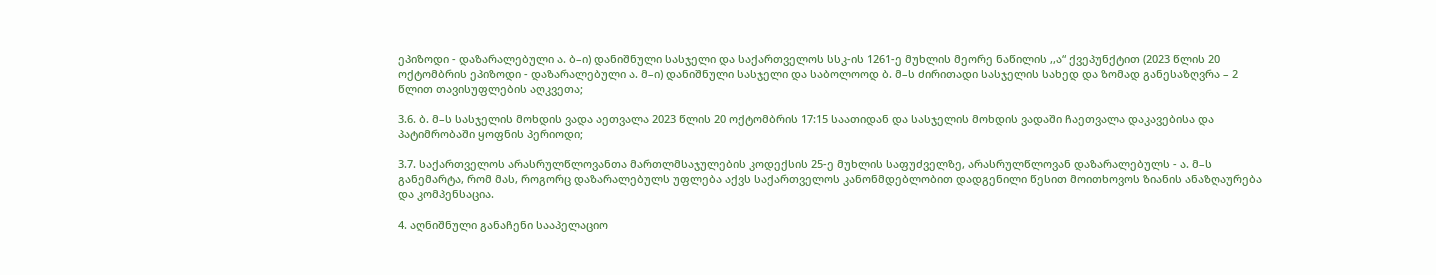ეპიზოდი - დაზარალებული ა. ბ–ი) დანიშნული სასჯელი და საქართველოს სსკ-ის 1261-ე მუხლის მეორე ნაწილის ,,ა“ ქვეპუნქტით (2023 წლის 20 ოქტომბრის ეპიზოდი - დაზარალებული ა. მ–ი) დანიშნული სასჯელი და საბოლოოდ ბ. მ–ს ძირითადი სასჯელის სახედ და ზომად განესაზღვრა – 2 წლით თავისუფლების აღკვეთა;

3.6. ბ. მ–ს სასჯელის მოხდის ვადა აეთვალა 2023 წლის 20 ოქტომბრის 17:15 საათიდან და სასჯელის მოხდის ვადაში ჩაეთვალა დაკავებისა და პატიმრობაში ყოფნის პერიოდი;

3.7. საქართველოს არასრულწლოვანთა მართლმსაჯულების კოდექსის 25-ე მუხლის საფუძველზე, არასრულწლოვან დაზარალებულს - ა. მ–ს განემარტა, რომ მას, როგორც დაზარალებულს უფლება აქვს საქართველოს კანონმდებლობით დადგენილი წესით მოითხოვოს ზიანის ანაზღაურება და კომპენსაცია.

4. აღნიშნული განაჩენი სააპელაციო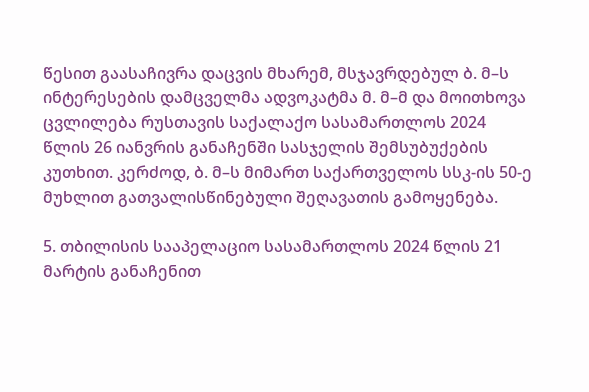წესით გაასაჩივრა დაცვის მხარემ, მსჯავრდებულ ბ. მ–ს ინტერესების დამცველმა ადვოკატმა მ. მ–მ და მოითხოვა ცვლილება რუსთავის საქალაქო სასამართლოს 2024 წლის 26 იანვრის განაჩენში სასჯელის შემსუბუქების კუთხით. კერძოდ, ბ. მ–ს მიმართ საქართველოს სსკ-ის 50-ე მუხლით გათვალისწინებული შეღავათის გამოყენება.

5. თბილისის სააპელაციო სასამართლოს 2024 წლის 21 მარტის განაჩენით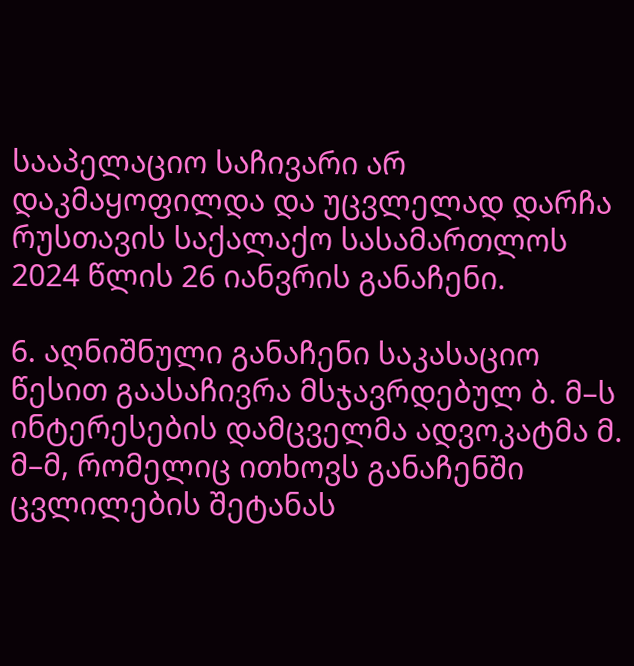სააპელაციო საჩივარი არ დაკმაყოფილდა და უცვლელად დარჩა რუსთავის საქალაქო სასამართლოს 2024 წლის 26 იანვრის განაჩენი.

6. აღნიშნული განაჩენი საკასაციო წესით გაასაჩივრა მსჯავრდებულ ბ. მ–ს ინტერესების დამცველმა ადვოკატმა მ. მ–მ, რომელიც ითხოვს განაჩენში ცვლილების შეტანას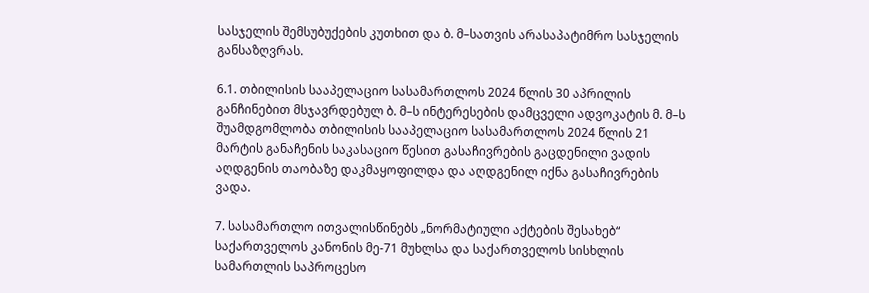სასჯელის შემსუბუქების კუთხით და ბ. მ–სათვის არასაპატიმრო სასჯელის განსაზღვრას.

6.1. თბილისის სააპელაციო სასამართლოს 2024 წლის 30 აპრილის განჩინებით მსჯავრდებულ ბ. მ–ს ინტერესების დამცველი ადვოკატის მ. მ–ს შუამდგომლობა თბილისის სააპელაციო სასამართლოს 2024 წლის 21 მარტის განაჩენის საკასაციო წესით გასაჩივრების გაცდენილი ვადის აღდგენის თაობაზე დაკმაყოფილდა და აღდგენილ იქნა გასაჩივრების ვადა.

7. სასამართლო ითვალისწინებს „ნორმატიული აქტების შესახებ“ საქართველოს კანონის მე-71 მუხლსა და საქართველოს სისხლის სამართლის საპროცესო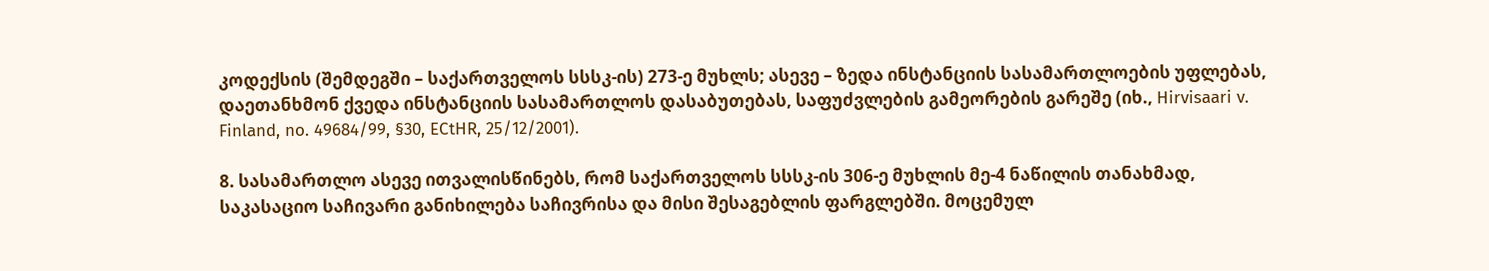კოდექსის (შემდეგში – საქართველოს სსსკ-ის) 273-ე მუხლს; ასევე – ზედა ინსტანციის სასამართლოების უფლებას, დაეთანხმონ ქვედა ინსტანციის სასამართლოს დასაბუთებას, საფუძვლების გამეორების გარეშე (იხ., Hirvisaari v. Finland, no. 49684/99, §30, ECtHR, 25/12/2001).

8. სასამართლო ასევე ითვალისწინებს, რომ საქართველოს სსსკ-ის 306-ე მუხლის მე-4 ნაწილის თანახმად, საკასაციო საჩივარი განიხილება საჩივრისა და მისი შესაგებლის ფარგლებში. მოცემულ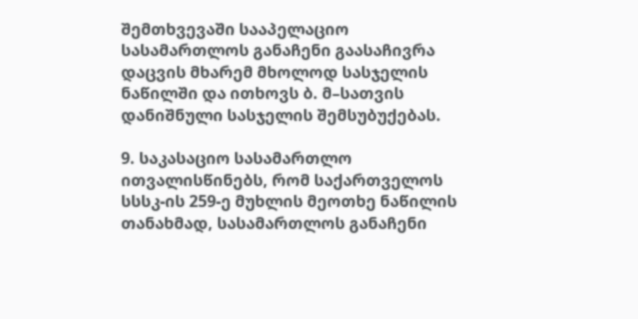შემთხვევაში სააპელაციო სასამართლოს განაჩენი გაასაჩივრა დაცვის მხარემ მხოლოდ სასჯელის ნაწილში და ითხოვს ბ. მ–სათვის დანიშნული სასჯელის შემსუბუქებას.

9. საკასაციო სასამართლო ითვალისწინებს, რომ საქართველოს სსსკ-ის 259-ე მუხლის მეოთხე ნაწილის თანახმად, სასამართლოს განაჩენი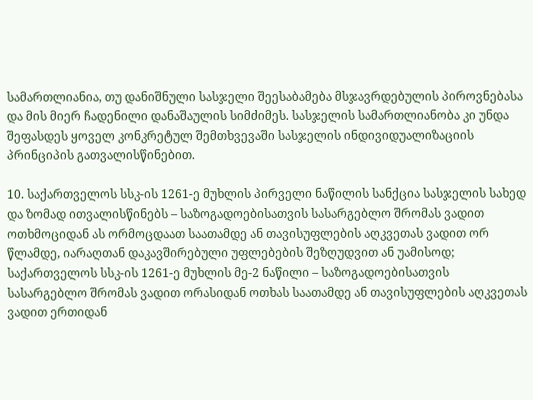სამართლიანია, თუ დანიშნული სასჯელი შეესაბამება მსჯავრდებულის პიროვნებასა და მის მიერ ჩადენილი დანაშაულის სიმძიმეს. სასჯელის სამართლიანობა კი უნდა შეფასდეს ყოველ კონკრეტულ შემთხვევაში სასჯელის ინდივიდუალიზაციის პრინციპის გათვალისწინებით.

10. საქართველოს სსკ-ის 1261-ე მუხლის პირველი ნაწილის სანქცია სასჯელის სახედ და ზომად ითვალისწინებს – საზოგადოებისათვის სასარგებლო შრომას ვადით ოთხმოციდან ას ორმოცდაათ საათამდე ან თავისუფლების აღკვეთას ვადით ორ წლამდე, იარაღთან დაკავშირებული უფლებების შეზღუდვით ან უამისოდ; საქართველოს სსკ-ის 1261-ე მუხლის მე-2 ნაწილი – საზოგადოებისათვის სასარგებლო შრომას ვადით ორასიდან ოთხას საათამდე ან თავისუფლების აღკვეთას ვადით ერთიდან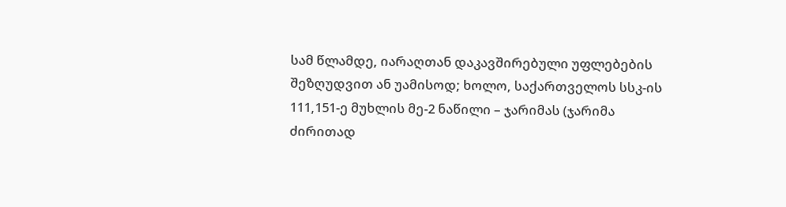სამ წლამდე, იარაღთან დაკავშირებული უფლებების შეზღუდვით ან უამისოდ; ხოლო, საქართველოს სსკ-ის 111,151-ე მუხლის მე-2 ნაწილი – ჯარიმას (ჯარიმა ძირითად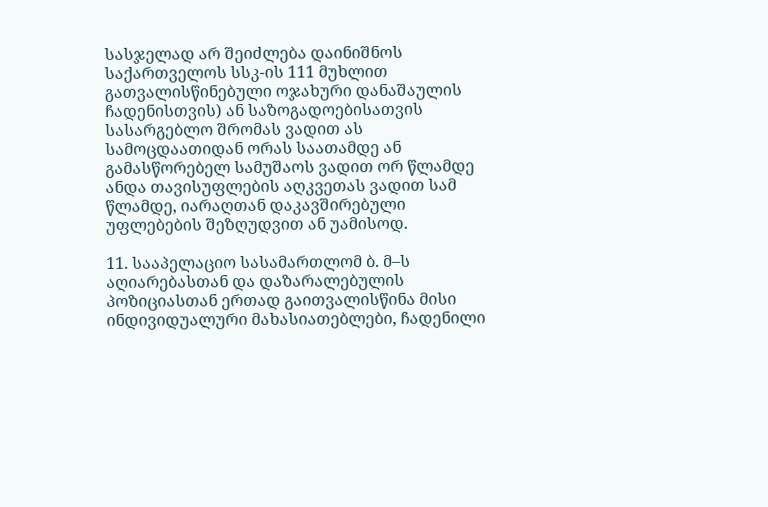სასჯელად არ შეიძლება დაინიშნოს საქართველოს სსკ-ის 111 მუხლით გათვალისწინებული ოჯახური დანაშაულის ჩადენისთვის) ან საზოგადოებისათვის სასარგებლო შრომას ვადით ას სამოცდაათიდან ორას საათამდე ან გამასწორებელ სამუშაოს ვადით ორ წლამდე ანდა თავისუფლების აღკვეთას ვადით სამ წლამდე, იარაღთან დაკავშირებული უფლებების შეზღუდვით ან უამისოდ.

11. სააპელაციო სასამართლომ ბ. მ–ს აღიარებასთან და დაზარალებულის პოზიციასთან ერთად გაითვალისწინა მისი ინდივიდუალური მახასიათებლები, ჩადენილი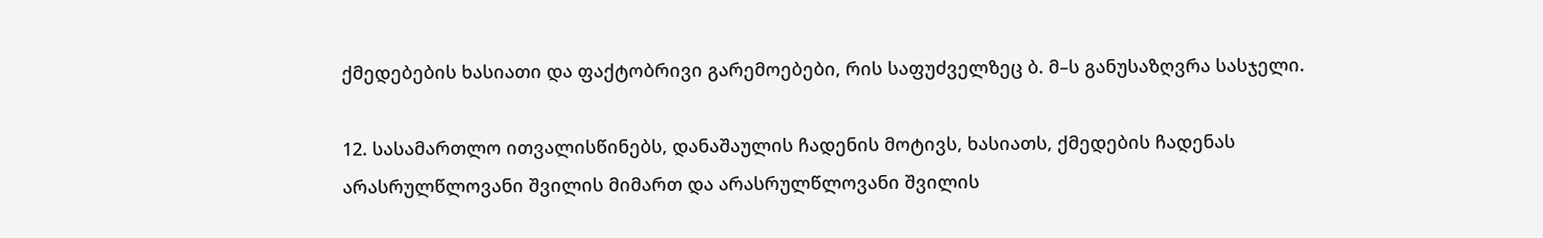ქმედებების ხასიათი და ფაქტობრივი გარემოებები, რის საფუძველზეც ბ. მ–ს განუსაზღვრა სასჯელი.

12. სასამართლო ითვალისწინებს, დანაშაულის ჩადენის მოტივს, ხასიათს, ქმედების ჩადენას არასრულწლოვანი შვილის მიმართ და არასრულწლოვანი შვილის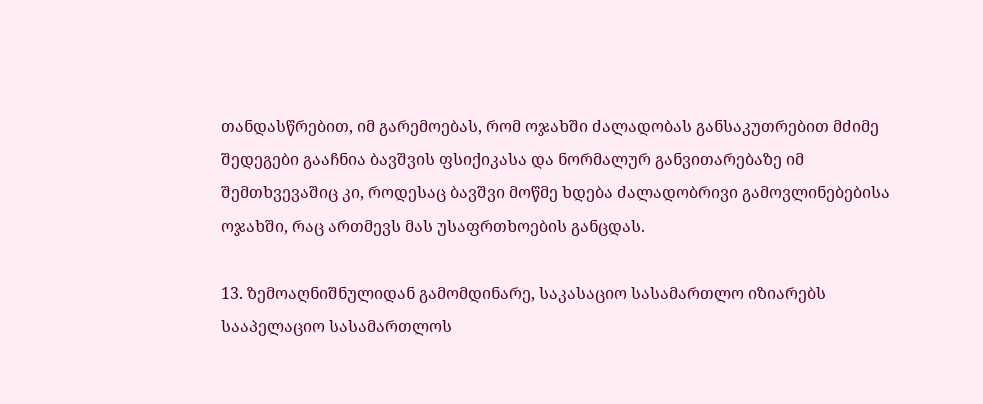თანდასწრებით, იმ გარემოებას, რომ ოჯახში ძალადობას განსაკუთრებით მძიმე შედეგები გააჩნია ბავშვის ფსიქიკასა და ნორმალურ განვითარებაზე იმ შემთხვევაშიც კი, როდესაც ბავშვი მოწმე ხდება ძალადობრივი გამოვლინებებისა ოჯახში, რაც ართმევს მას უსაფრთხოების განცდას.

13. ზემოაღნიშნულიდან გამომდინარე, საკასაციო სასამართლო იზიარებს სააპელაციო სასამართლოს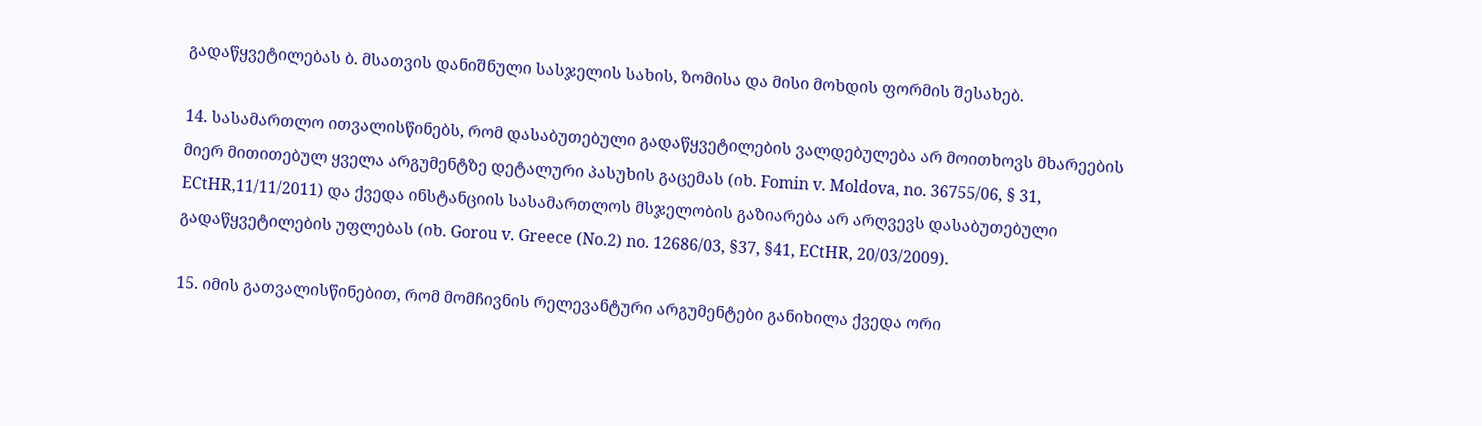გადაწყვეტილებას ბ. მსათვის დანიშნული სასჯელის სახის, ზომისა და მისი მოხდის ფორმის შესახებ.

14. სასამართლო ითვალისწინებს, რომ დასაბუთებული გადაწყვეტილების ვალდებულება არ მოითხოვს მხარეების მიერ მითითებულ ყველა არგუმენტზე დეტალური პასუხის გაცემას (იხ. Fomin v. Moldova, no. 36755/06, § 31, ECtHR,11/11/2011) და ქვედა ინსტანციის სასამართლოს მსჯელობის გაზიარება არ არღვევს დასაბუთებული გადაწყვეტილების უფლებას (იხ. Gorou v. Greece (No.2) no. 12686/03, §37, §41, ECtHR, 20/03/2009).

15. იმის გათვალისწინებით, რომ მომჩივნის რელევანტური არგუმენტები განიხილა ქვედა ორი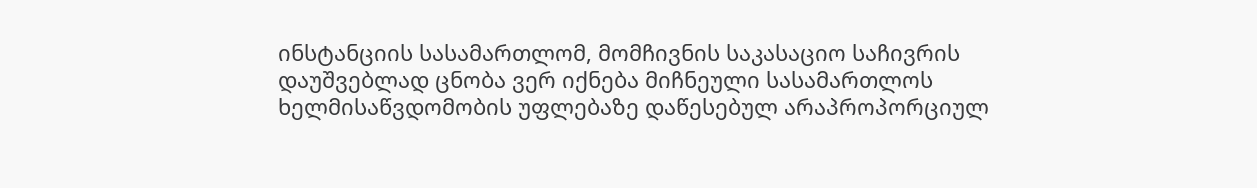ინსტანციის სასამართლომ, მომჩივნის საკასაციო საჩივრის დაუშვებლად ცნობა ვერ იქნება მიჩნეული სასამართლოს ხელმისაწვდომობის უფლებაზე დაწესებულ არაპროპორციულ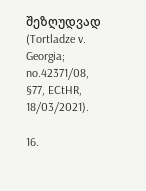შეზღუდვად (Tortladze v. Georgia; no.42371/08, §77, ECtHR, 18/03/2021).

16.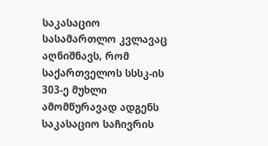საკასაციო სასამართლო კვლავაც აღნიშნავს, რომ საქართველოს სსსკ-ის 303-ე მუხლი ამომწურავად ადგენს საკასაციო საჩივრის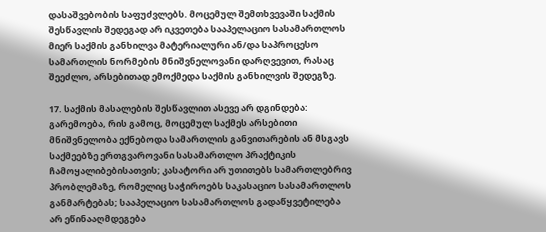დასაშვებობის საფუძვლებს. მოცემულ შემთხვევაში საქმის შესწავლის შედეგად არ იკვეთება სააპელაციო სასამართლოს მიერ საქმის განხილვა მატერიალური ან/და საპროცესო სამართლის ნორმების მნიშვნელოვანი დარღვევით, რასაც შეეძლო, არსებითად ემოქმედა საქმის განხილვის შედეგზე.

17. საქმის მასალების შესწავლით ასევე არ დგინდება: გარემოება, რის გამოც, მოცემულ საქმეს არსებითი მნიშვნელობა ექნებოდა სამართლის განვითარების ან მსგავს საქმეებზე ერთგვაროვანი სასამართლო პრაქტიკის ჩამოყალიბებისათვის; კასატორი არ უთითებს სამართლებრივ პრობლემაზე, რომელიც საჭიროებს საკასაციო სასამართლოს განმარტებას; სააპელაციო სასამართლოს გადაწყვეტილება არ ეწინააღმდეგება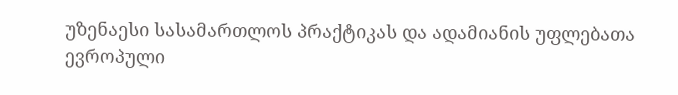უზენაესი სასამართლოს პრაქტიკას და ადამიანის უფლებათა ევროპული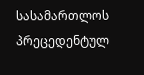სასამართლოს პრეცედენტულ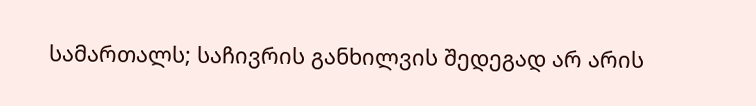სამართალს; საჩივრის განხილვის შედეგად არ არის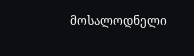მოსალოდნელი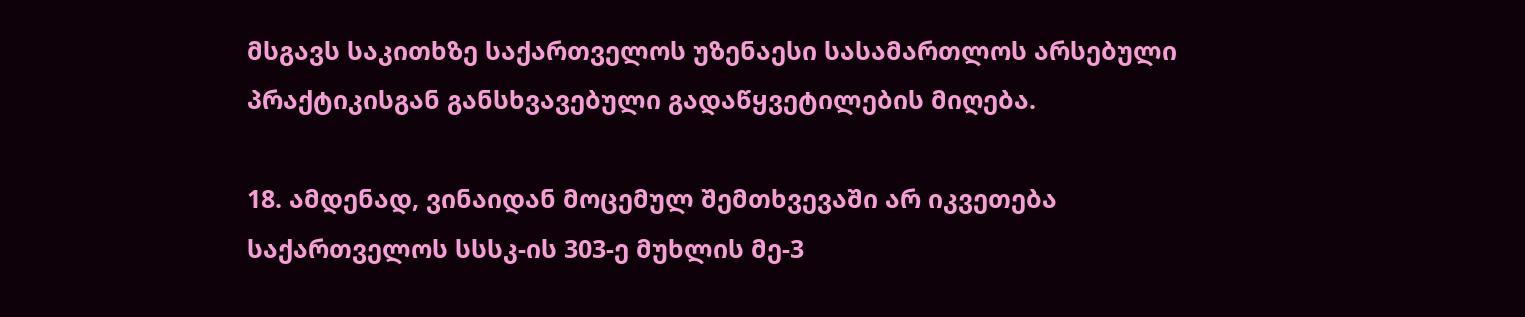მსგავს საკითხზე საქართველოს უზენაესი სასამართლოს არსებული პრაქტიკისგან განსხვავებული გადაწყვეტილების მიღება.

18. ამდენად, ვინაიდან მოცემულ შემთხვევაში არ იკვეთება საქართველოს სსსკ-ის 303-ე მუხლის მე-3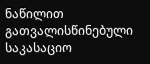ნაწილით გათვალისწინებული საკასაციო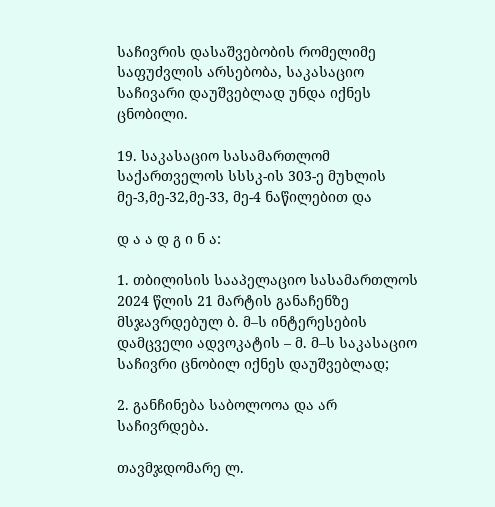საჩივრის დასაშვებობის რომელიმე საფუძვლის არსებობა, საკასაციო საჩივარი დაუშვებლად უნდა იქნეს ცნობილი.

19. საკასაციო სასამართლომ საქართველოს სსსკ-ის 303-ე მუხლის მე-3,მე-32,მე-33, მე-4 ნაწილებით და

დ ა ა დ გ ი ნ ა:

1. თბილისის სააპელაციო სასამართლოს 2024 წლის 21 მარტის განაჩენზე მსჯავრდებულ ბ. მ–ს ინტერესების დამცველი ადვოკატის – მ. მ–ს საკასაციო საჩივრი ცნობილ იქნეს დაუშვებლად;

2. განჩინება საბოლოოა და არ საჩივრდება.

თავმჯდომარე ლ.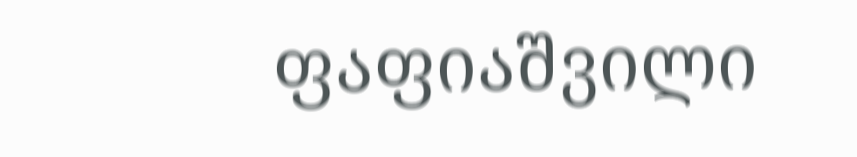ფაფიაშვილი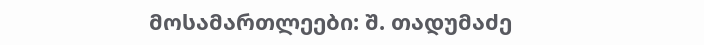მოსამართლეები: შ. თადუმაძე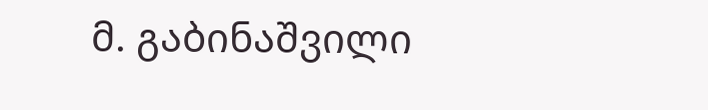მ. გაბინაშვილი